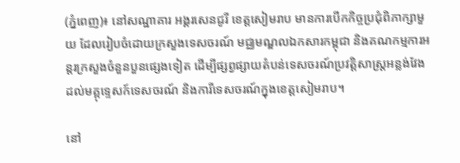(ភ្នំពេញ)៖ នៅសណ្ឋាគារ អង្គរសេនជូរី ខេត្តសៀមរាប មានការបើកកិច្ចប្រជុំពិភាក្សាមួយ ដែលរៀបចំដោយក្រសួងទេសចរណ៍ មជ្ឈមណ្ឌលឯកសារកម្ពុជា និងគណកម្មការអន្តរក្រសួងចំនួនបួនផ្សេងទៀត ដើម្បីផ្សព្វផ្សាយតំបន់ទេសចរណ៍ប្រវត្តិសាស្រ្តអន្លង់វែង ដល់មគ្គុទេ្ទសក៍ទេសចរណ៍ និងការីទេសចរណ៍ក្នុងខេត្តសៀមរាប។

នៅ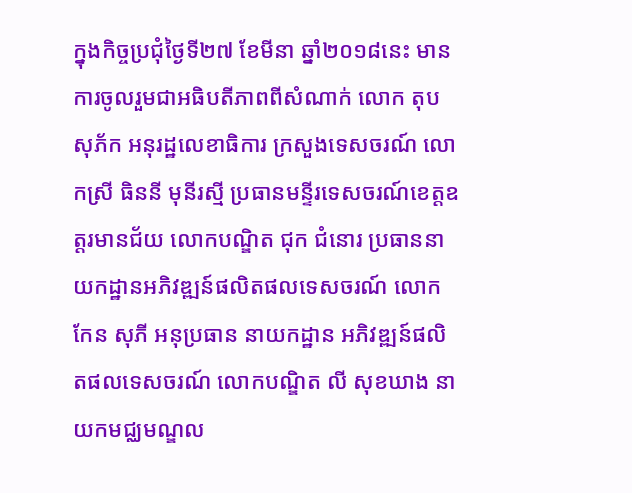ក្នុងកិច្ចប្រជុំថ្ងៃទី២៧ ខែមីនា ឆ្នាំ២០១៨នេះ មានការចូលរួមជាអធិបតីភាពពីសំណាក់ លោក តុប សុភ័ក អនុរដ្ឋលេខាធិការ ក្រសួងទេសចរណ៍ លោកស្រី ធិននី មុនីរស្មី ប្រធានមន្ទីរទេសចរណ៍ខេត្តឧត្តរមានជ័យ លោកបណ្ឌិត ជុក ជំនោរ ប្រធាននាយកដ្ឋានអភិវឌ្ឍន៍ផលិតផលទេសចរណ៍ លោក កែន សុភី អនុប្រធាន នាយកដ្ឋាន អភិវឌ្ឍន៍ផលិតផលទេសចរណ៍ លោកបណ្ឌិត លី សុខឃាង នាយកមជ្ឈមណ្ឌល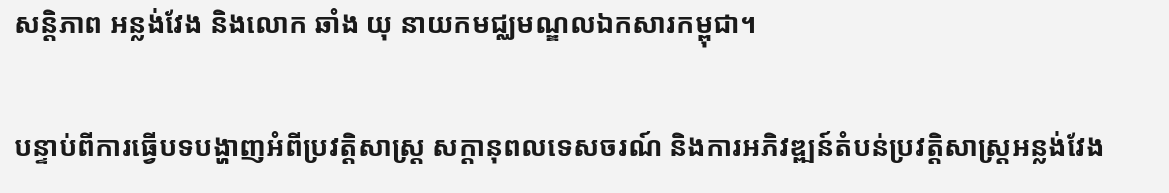សន្តិភាព អន្លង់វែង និងលោក ឆាំង យុ នាយកមជ្ឈមណ្ឌលឯកសារកម្ពុជា។

បន្ទាប់ពីការធ្វើបទបង្ហាញអំពីប្រវត្តិសាស្រ្ត សក្ដានុពលទេសចរណ៍ និងការអភិវឌ្ឍន៍តំបន់ប្រវត្តិសាស្រ្តអន្លង់វែង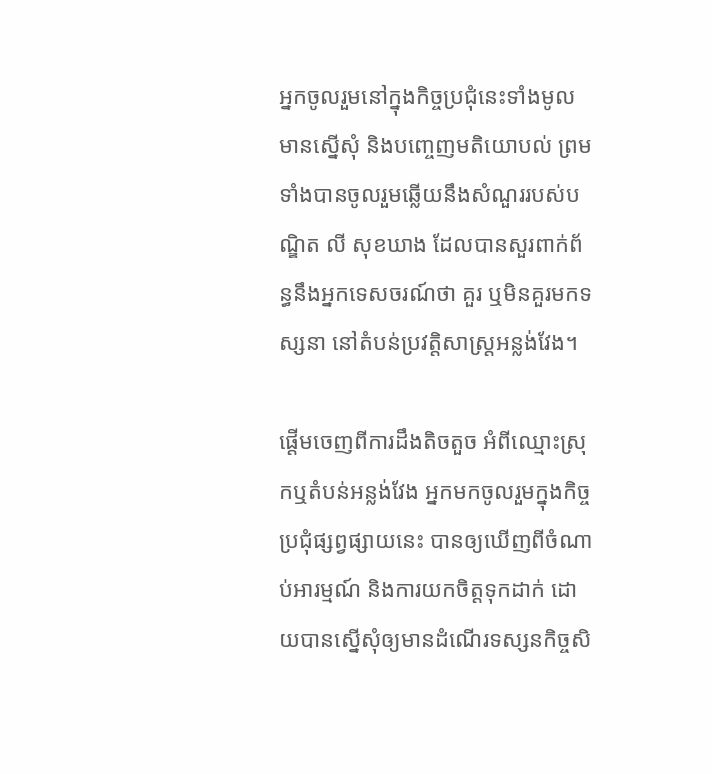អ្នកចូលរួមនៅក្នុងកិច្ចប្រជុំនេះទាំងមូល មានស្នើសុំ និងបញ្ចេញមតិយោបល់ ព្រមទាំងបានចូលរួមឆ្លើយនឹងសំណួររបស់បណ្ឌិត លី សុខឃាង ដែលបានសួរពាក់ព័ន្ធនឹងអ្នកទេសចរណ៍ថា គួរ ឬមិនគួរមកទស្សនា នៅតំបន់ប្រវត្តិសាស្រ្តអន្លង់វែង។

ផ្ដើមចេញពីការដឹងតិចតួច អំពីឈ្មោះស្រុកឬតំបន់អន្លង់វែង អ្នកមកចូលរួមក្នុងកិច្ចប្រជុំផ្សព្វផ្សាយនេះ បានឲ្យឃើញពីចំណាប់អារម្មណ៍ និងការយកចិត្តទុកដាក់ ដោយបានស្នើសុំឲ្យមានដំណើរទស្សនកិច្ចសិ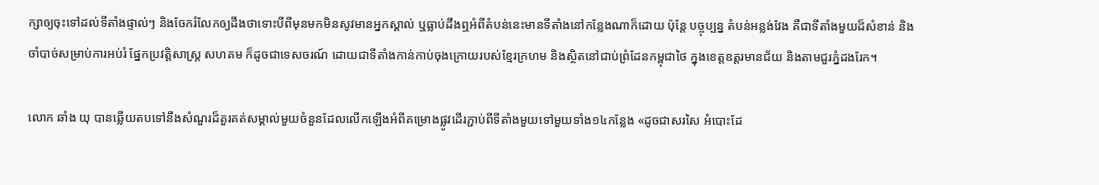ក្សាឲ្យចុះទៅដល់ទីតាំងផ្ទាល់ៗ និងចែករំលែកឲ្យដឹងថាទោះបីពីមុនមកមិនសូវមានអ្នកស្គាល់ ឬធ្លាប់ដឹងឮអំពីតំបន់នេះមានទីតាំងនៅកន្លែងណាក៏ដោយ ប៉ុន្តែ បច្ចុប្បន្ន តំបន់អន្លង់វែង គឺជាទីតាំងមួយដ៏សំខាន់ និងចាំបាច់សម្រាប់ការអប់រំ ផ្នែកប្រវត្តិសាស្រ្ត សហគម ក៏ដូចជាទេសចរណ៍ ដោយជាទីតាំងកាន់កាប់ចុងក្រោយរបស់ខ្មែរក្រហម និងស្ថិតនៅជាប់ព្រំដែនកម្ពុជាថៃ ក្នុងខេត្តឧត្តរមានជ័យ និងតាមជួរភ្នំដងរែក។

លោក ឆាំង យុ បានឆ្លើយតបទៅនឹងសំណួរដ៏គួរគត់សម្គាល់មួយចំនួនដែលលើកឡើងអំពីគម្រោងផ្លូវដើរភ្ជាប់ពីទីតាំងមួយទៅមួយទាំង១៤កន្លែង «ដូចជាសរសៃ អំបោះដែ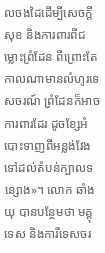លចងដៃដើម្បីសេចក្តីសុខ និងការពារពីជម្លោះព្រំដែន ពីព្រោះតែកាលណាមានលំហូរទេសចរណ៍ ព្រំដែនក៏អាចការពារដែរ ដូចខ្សែអំបោះទាញពីអន្លង់វែង ទៅដល់តំបន់ក្បាលទន្សោង»។ លោក ឆាំង យុ បានបន្ថែមថា មគ្គុទេស និងការីទេសចរ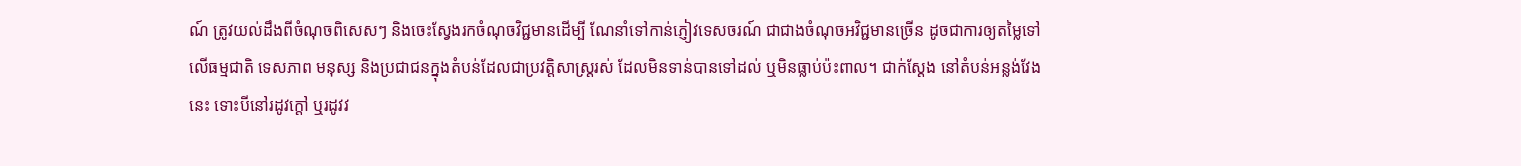ណ៍ ត្រូវយល់ដឹងពីចំណុចពិសេសៗ និងចេះស្វែងរកចំណុចវិជ្ជមានដើម្បី ណែនាំទៅកាន់ភ្ញៀវទេសចរណ៍ ជាជាងចំណុចអវិជ្ជមានច្រើន ដូចជាការឲ្យតម្លៃទៅលើធម្មជាតិ ទេសភាព មនុស្ស និងប្រជាជនក្នុងតំបន់ដែលជាប្រវត្តិសាស្រ្តរស់ ដែលមិនទាន់បានទៅដល់ ឬមិនធ្លាប់ប៉ះពាល។ ជាក់ស្ដែង នៅតំបន់អន្លង់វែងនេះ ទោះបីនៅរដូវក្ដៅ ឬរដូវវ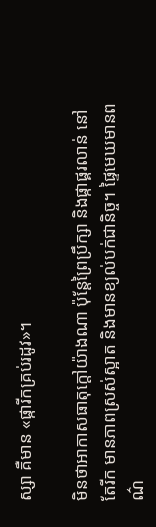ស្សា គឺមាន «ផ្ការីកគ្រប់រដូវ»។

មិនថាអាកាសធាតុក្ដៅយ៉ាងណា ប៉ុន្តែព្រៃប្រឹក្សា និងផ្កាផ្គរលាន់ នៅតែរីក មានភាពស្រស់ស្អាត និងមានខ្យល់បក់ជានិច្ច។ ផ្ទៃមេឃមានពណ៌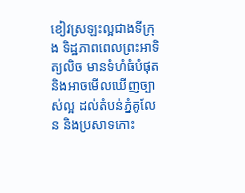ខៀវស្រឡះល្អជាងទីក្រុង ទិដ្ឋភាពពេលព្រះអាទិត្យលិច មានទំហំធំបំផុត និងអាចមើលឃើញច្បាស់ល្អ ដល់តំបន់ភ្នំគូលែន និងប្រសាទកោះ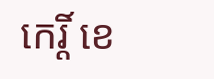កេរ្តិ៍ ខេ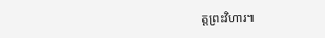ត្តព្រះវិហារ៕